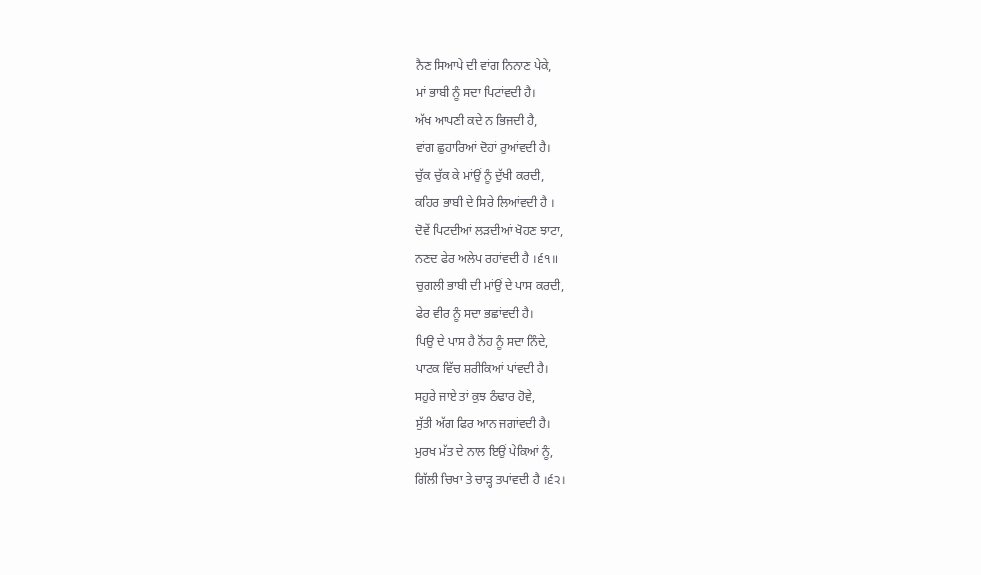ਨੈਣ ਸਿਆਪੇ ਦੀ ਵਾਂਗ ਨਿਨਾਣ ਪੇਕੇ,
ਮਾਂ ਭਾਬੀ ਨੂੰ ਸਦਾ ਪਿਟਾਂਵਦੀ ਹੈ।
ਅੱਖ ਆਪਣੀ ਕਦੇ ਨ ਭਿਜਦੀ ਹੈ,
ਵਾਂਗ ਛੁਹਾਰਿਆਂ ਦੋਹਾਂ ਰੁਆਂਵਦੀ ਹੈ।
ਚੁੱਕ ਚੁੱਕ ਕੇ ਮਾਂਉਂ ਨੂੰ ਦੁੱਖੀ ਕਰਦੀ,
ਕਹਿਰ ਭਾਬੀ ਦੇ ਸਿਰੇ ਲਿਆਂਵਦੀ ਹੈ ।
ਦੋਵੇਂ ਪਿਟਦੀਆਂ ਲੜਦੀਆਂ ਖੋਹਣ ਝਾਟਾ,
ਨਣਦ ਫੇਰ ਅਲੇਪ ਰਹਾਂਵਦੀ ਹੈ ।੬੧॥
ਚੁਗਲੀ ਭਾਬੀ ਦੀ ਮਾਂਉਂ ਦੇ ਪਾਸ ਕਰਦੀ,
ਫੇਰ ਵੀਰ ਨੂੰ ਸਦਾ ਭਛਾਂਵਦੀ ਹੈ।
ਪਿਉ ਦੇ ਪਾਸ ਹੈ ਨੋਂਹ ਨੂੰ ਸਦਾ ਨਿੰਦੇ,
ਪਾਟਕ ਵਿੱਚ ਸ਼ਰੀਕਿਆਂ ਪਾਂਵਦੀ ਹੈ।
ਸਹੁਰੇ ਜਾਏ ਤਾਂ ਕੁਝ ਠੰਢਾਰ ਹੋਵੇ,
ਸੁੱਤੀ ਅੱਗ ਫਿਰ ਆਨ ਜਗਾਂਵਦੀ ਹੈ।
ਮੁਰਖ ਮੱਤ ਦੇ ਨਾਲ ਇਉਂ ਪੇਕਿਆਂ ਨੂੰ,
ਗਿੱਲੀ ਚਿਖਾ ਤੇ ਚਾੜ੍ਹ ਤਪਾਂਵਦੀ ਹੈ ।੬੨।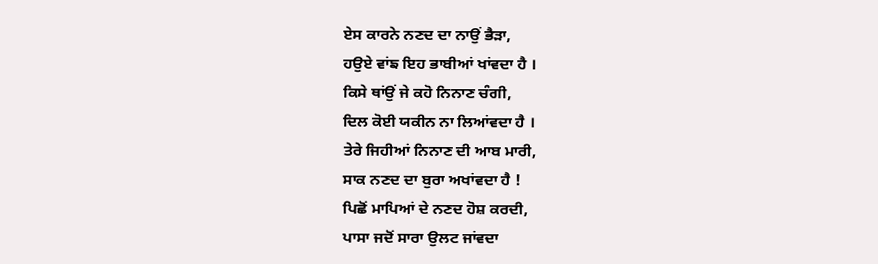ਏਸ ਕਾਰਨੇ ਨਣਦ ਦਾ ਨਾਉਂ ਭੈੜਾ,
ਹਉਏ ਵਾਂਙ ਇਹ ਭਾਬੀਆਂ ਖਾਂਵਦਾ ਹੈ ।
ਕਿਸੇ ਥਾਂਉਂ ਜੇ ਕਹੋ ਨਿਨਾਣ ਚੰਗੀ,
ਦਿਲ ਕੋਈ ਯਕੀਨ ਨਾ ਲਿਆਂਵਦਾ ਹੈ ।
ਤੇਰੇ ਜਿਹੀਆਂ ਨਿਨਾਣ ਦੀ ਆਬ ਮਾਰੀ,
ਸਾਕ ਨਣਦ ਦਾ ਬੁਰਾ ਅਖਾਂਵਦਾ ਹੈ !
ਪਿਛੋਂ ਮਾਪਿਆਂ ਦੇ ਨਣਦ ਹੋਸ਼ ਕਰਦੀ,
ਪਾਸਾ ਜਦੋਂ ਸਾਰਾ ਉਲਟ ਜਾਂਵਦਾ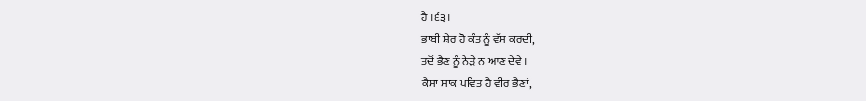ਹੈ ।੬੩।
ਭਾਬੀ ਸ਼ੇਰ ਹੋ ਕੰਤ ਨੂੰ ਵੱਸ ਕਰਦੀ,
ਤਦੋਂ ਭੈਣ ਨੂੰ ਨੇੜੇ ਨ ਆਣ ਦੇਵੇ ।
ਕੈਸਾ ਸਾਕ ਪਵਿਤ ਹੈ ਵੀਰ ਭੈਣਾਂ,